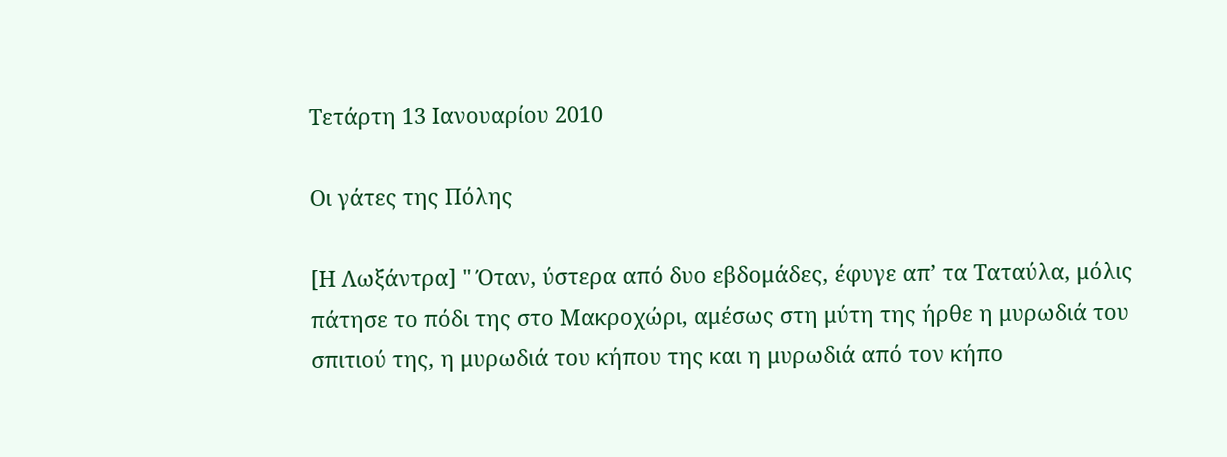Τετάρτη 13 Ιανουαρίου 2010

Οι γάτες της Πόλης

[Η Λωξάντρα] " Όταν, ύστερα από δυο εβδομάδες, έφυγε απ’ τα Ταταύλα, μόλις πάτησε το πόδι της στο Μακροχώρι, αμέσως στη μύτη της ήρθε η μυρωδιά του σπιτιού της, η μυρωδιά του κήπου της και η μυρωδιά από τον κήπο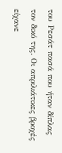του Ρεσάτ πασά που ήταν δίπλας τον δικό της. Οι απριλιάτικες βροχές είχανε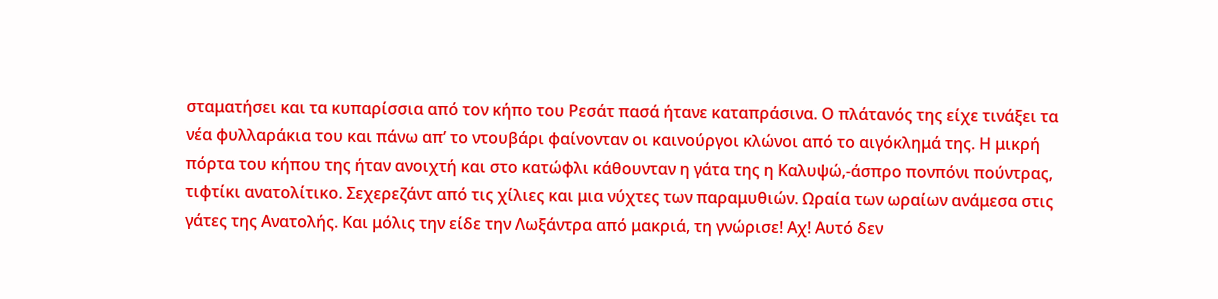σταματήσει και τα κυπαρίσσια από τον κήπο του Ρεσάτ πασά ήτανε καταπράσινα. Ο πλάτανός της είχε τινάξει τα νέα φυλλαράκια του και πάνω απ’ το ντουβάρι φαίνονταν οι καινούργοι κλώνοι από το αιγόκλημά της. Η μικρή πόρτα του κήπου της ήταν ανοιχτή και στο κατώφλι κάθουνταν η γάτα της η Καλυψώ,-άσπρο πονπόνι πούντρας, τιφτίκι ανατολίτικο. Σεχερεζάντ από τις χίλιες και μια νύχτες των παραμυθιών. Ωραία των ωραίων ανάμεσα στις γάτες της Ανατολής. Και μόλις την είδε την Λωξάντρα από μακριά, τη γνώρισε! Αχ! Αυτό δεν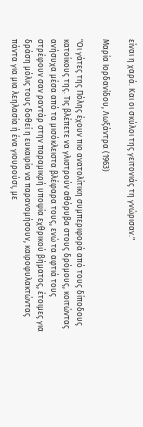είναι η χαρά. Και οι σκύλοι της γειτονιάς τη γνώρισαν."

Μαρία Ιορδανίδου, Λωξάντρα (1963)

"Οι γάτες της Πόλης έχουν πιο ανατολίτικη συμπεριφορά από τους δίποδους κατοίκους της. Τις βλέπετε να γλιστρούν αθόρυβα στους δρόμους, κοιτώντας ανήσυχα μέσα από τα μισόκλειστα βλέφαρα τους, ενώ τα αφτιά τους στρέφουν σαν ραντάρ στην παραμικρή υποψία εχθρικού βήματος, έτοιμες για δράση μόλις τους δοθεί η ευκαιρία να παρανομήσουν, καιροφυλακτώντας πάντα για μια λεηλασία ή ένα γιουρούσι, με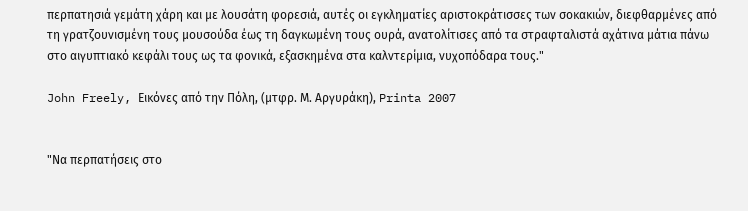περπατησιά γεμάτη χάρη και με λουσάτη φορεσιά, αυτές οι εγκληματίες αριστοκράτισσες των σοκακιών, διεφθαρμένες από τη γρατζουνισμένη τους μουσούδα έως τη δαγκωμένη τους ουρά, ανατολίτισες από τα στραφταλιστά αχάτινα μάτια πάνω στο αιγυπτιακό κεφάλι τους ως τα φονικά, εξασκημένα στα καλντερίμια, νυχοπόδαρα τους."

John Freely, Εικόνες από την Πόλη, (μτφρ. Μ. Αργυράκη), Printa 2007


"Να περπατήσεις στο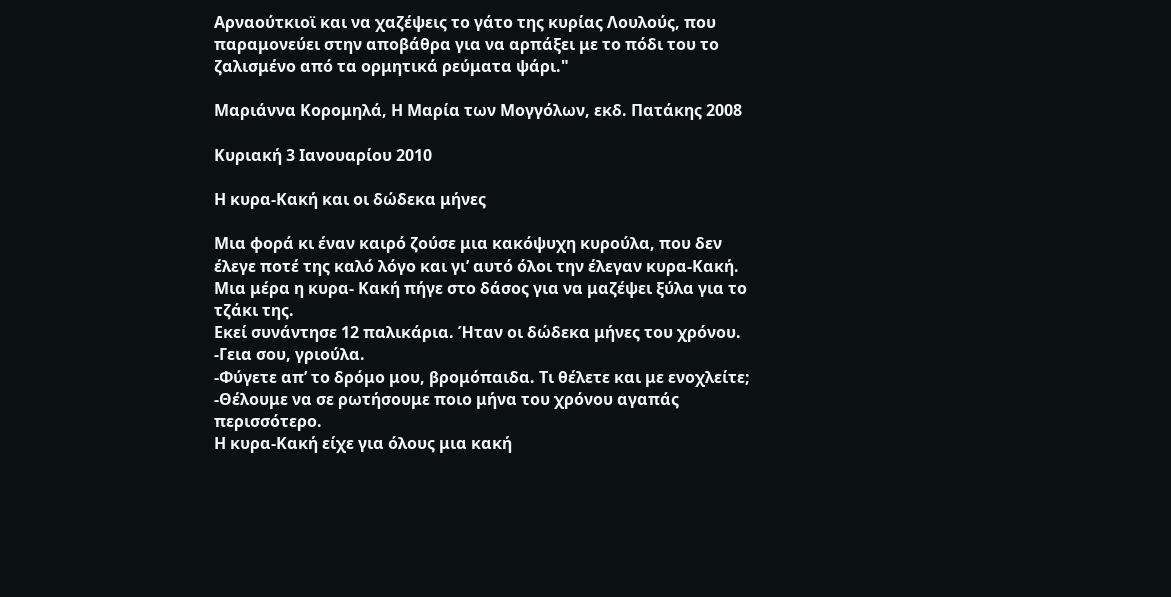Αρναούτκιοϊ και να χαζέψεις το γάτο της κυρίας Λουλούς, που παραμονεύει στην αποβάθρα για να αρπάξει με το πόδι του το ζαλισμένο από τα ορμητικά ρεύματα ψάρι."

Μαριάννα Κορομηλά, Η Μαρία των Μογγόλων, εκδ. Πατάκης 2008

Κυριακή 3 Ιανουαρίου 2010

Η κυρα-Κακή και οι δώδεκα μήνες

Μια φορά κι έναν καιρό ζούσε μια κακόψυχη κυρούλα, που δεν έλεγε ποτέ της καλό λόγο και γι’ αυτό όλοι την έλεγαν κυρα-Κακή.
Μια μέρα η κυρα- Κακή πήγε στο δάσος για να μαζέψει ξύλα για το τζάκι της.
Εκεί συνάντησε 12 παλικάρια. Ήταν οι δώδεκα μήνες του χρόνου.
-Γεια σου, γριούλα.
-Φύγετε απ’ το δρόμο μου, βρoμόπαιδα. Τι θέλετε και με ενοχλείτε;
-Θέλουμε να σε ρωτήσουμε ποιο μήνα του χρόνου αγαπάς περισσότερο.
Η κυρα-Κακή είχε για όλους μια κακή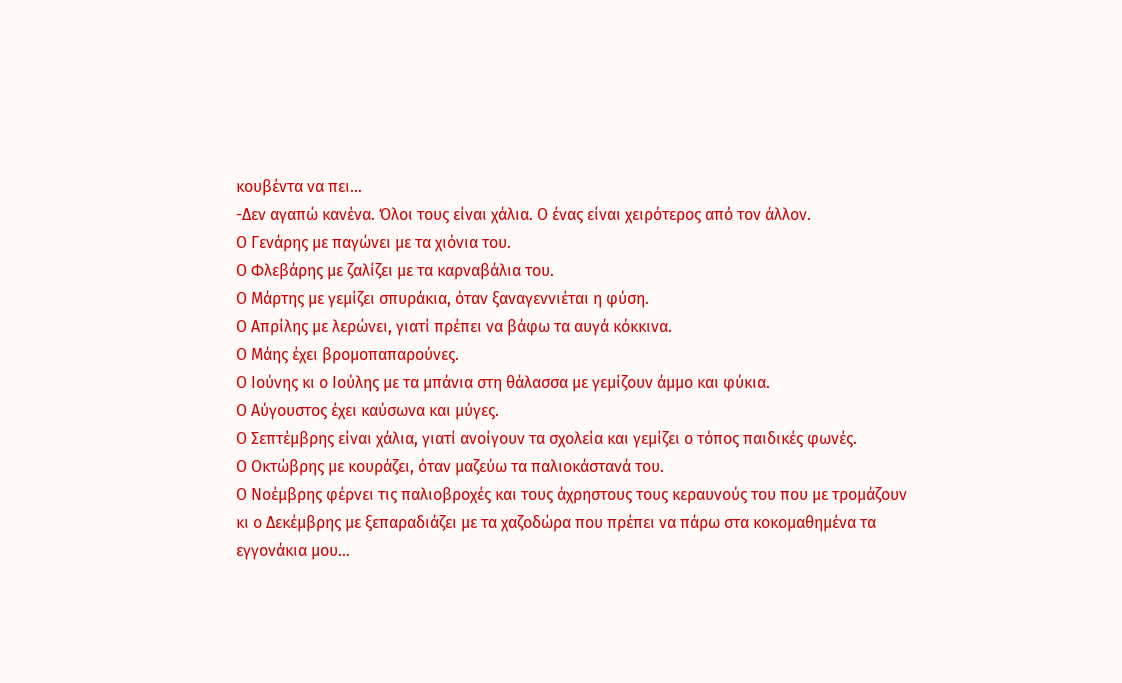κουβέντα να πει…
-Δεν αγαπώ κανένα. Όλοι τους είναι χάλια. Ο ένας είναι χειρότερος από τον άλλον.
Ο Γενάρης με παγώνει με τα χιόνια του.
Ο Φλεβάρης με ζαλίζει με τα καρναβάλια του.
Ο Μάρτης με γεμίζει σπυράκια, όταν ξαναγεννιέται η φύση.
Ο Απρίλης με λερώνει, γιατί πρέπει να βάφω τα αυγά κόκκινα.
Ο Μάης έχει βρoμοπαπαρούνες.
Ο Ιούνης κι ο Ιούλης με τα μπάνια στη θάλασσα με γεμίζουν άμμο και φύκια.
Ο Αύγουστος έχει καύσωνα και μύγες.
Ο Σεπτέμβρης είναι χάλια, γιατί ανοίγουν τα σχολεία και γεμίζει ο τόπος παιδικές φωνές.
Ο Οκτώβρης με κουράζει, όταν μαζεύω τα παλιοκάστανά του.
Ο Νοέμβρης φέρνει τις παλιοβροχές και τους άχρηστους τους κεραυνούς του που με τρομάζουν
κι ο Δεκέμβρης με ξεπαραδιάζει με τα χαζοδώρα που πρέπει να πάρω στα κοκομαθημένα τα εγγονάκια μου…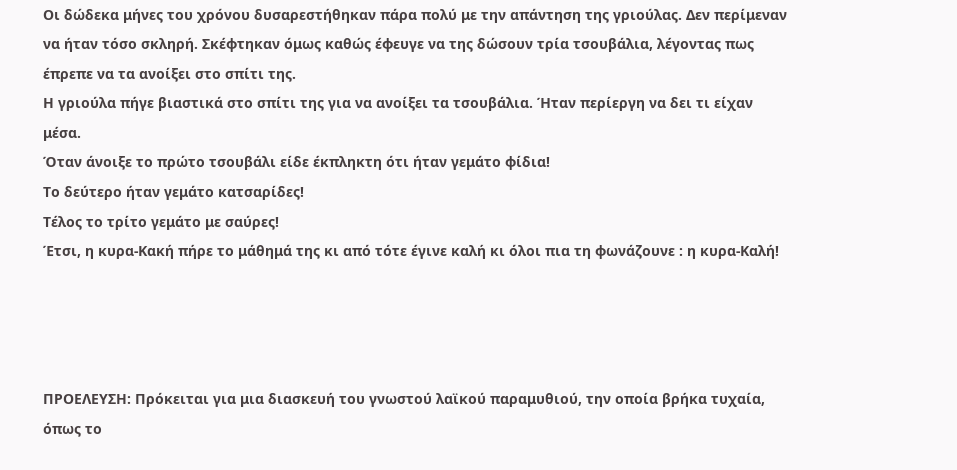Οι δώδεκα μήνες του χρόνου δυσαρεστήθηκαν πάρα πολύ με την απάντηση της γριούλας. Δεν περίμεναν να ήταν τόσο σκληρή. Σκέφτηκαν όμως καθώς έφευγε να της δώσουν τρία τσουβάλια, λέγοντας πως έπρεπε να τα ανοίξει στο σπίτι της.
Η γριούλα πήγε βιαστικά στο σπίτι της για να ανοίξει τα τσουβάλια. Ήταν περίεργη να δει τι είχαν μέσα.
Όταν άνοιξε το πρώτο τσουβάλι είδε έκπληκτη ότι ήταν γεμάτο φίδια!
Το δεύτερο ήταν γεμάτο κατσαρίδες!
Τέλος το τρίτο γεμάτο με σαύρες!
Έτσι, η κυρα-Κακή πήρε το μάθημά της κι από τότε έγινε καλή κι όλοι πια τη φωνάζουνε : η κυρα-Καλή!




ΠΡΟΕΛΕΥΣΗ: Πρόκειται για μια διασκευή του γνωστού λαϊκού παραμυθιού, την οποία βρήκα τυχαία, όπως το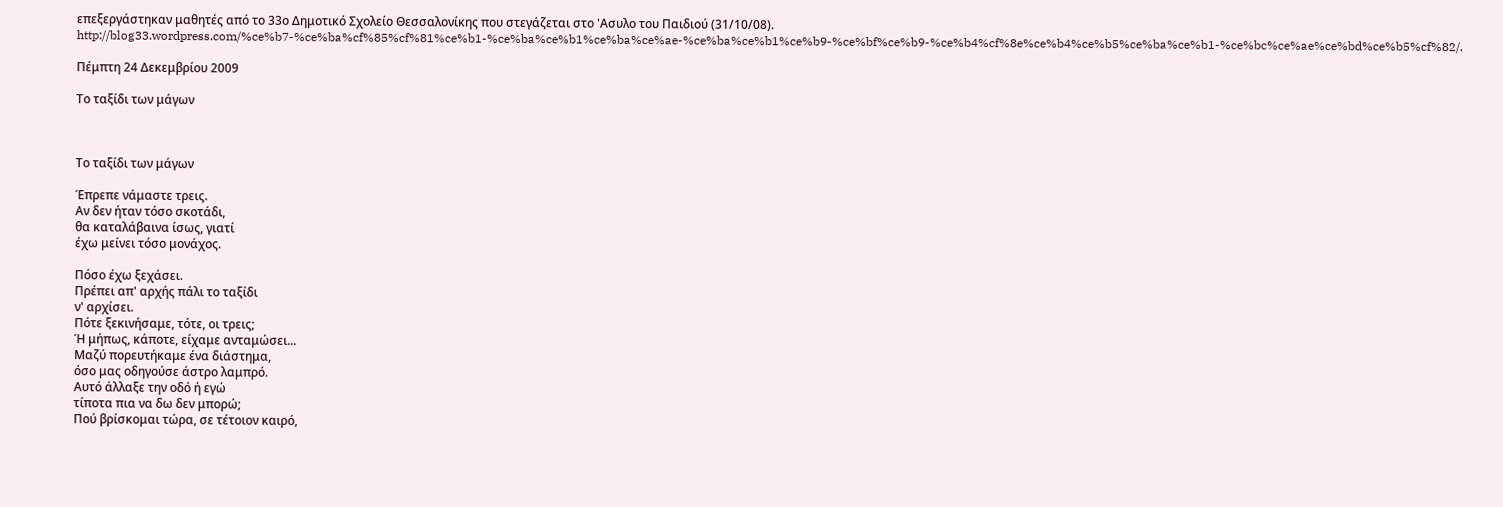επεξεργάστηκαν μαθητές από το 33ο Δημοτικό Σχολείο Θεσσαλονίκης που στεγάζεται στο 'Ασυλο του Παιδιού (31/10/08).
http://blog33.wordpress.com/%ce%b7-%ce%ba%cf%85%cf%81%ce%b1-%ce%ba%ce%b1%ce%ba%ce%ae-%ce%ba%ce%b1%ce%b9-%ce%bf%ce%b9-%ce%b4%cf%8e%ce%b4%ce%b5%ce%ba%ce%b1-%ce%bc%ce%ae%ce%bd%ce%b5%cf%82/.

Πέμπτη 24 Δεκεμβρίου 2009

Το ταξίδι των μάγων



Το ταξίδι των μάγων

Έπρεπε νάμαστε τρεις.
Αν δεν ήταν τόσο σκοτάδι,
θα καταλάβαινα ίσως, γιατί
έχω μείνει τόσο μονάχος.

Πόσο έχω ξεχάσει.
Πρέπει απ' αρχής πάλι το ταξίδι
ν' αρχίσει.
Πότε ξεκινήσαμε, τότε, οι τρεις;
Ή μήπως, κάποτε, είχαμε ανταμώσει...
Μαζύ πορευτήκαμε ένα διάστημα,
όσο μας οδηγούσε άστρο λαμπρό.
Αυτό άλλαξε την οδό ή εγώ
τίποτα πια να δω δεν μπορώ;
Πού βρίσκομαι τώρα, σε τέτοιον καιρό,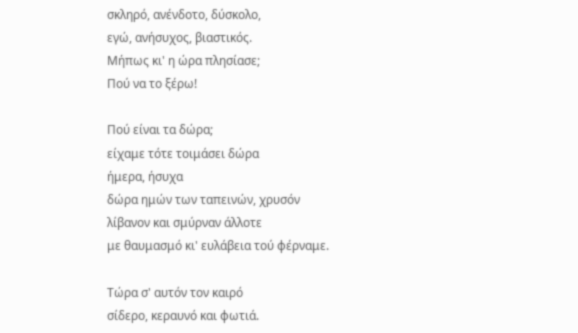σκληρό, ανένδοτο, δύσκολο,
εγώ, ανήσυχος, βιαστικός.
Μήπως κι' η ώρα πλησίασε;
Πού να το ξέρω!

Πού είναι τα δώρα;
είχαμε τότε τοιμάσει δώρα
ήμερα, ήσυχα
δώρα ημών των ταπεινών, χρυσόν
λίβανον και σμύρναν άλλοτε
με θαυμασμό κι' ευλάβεια τού φέρναμε.

Τώρα σ' αυτόν τον καιρό
σίδερο, κεραυνό και φωτιά.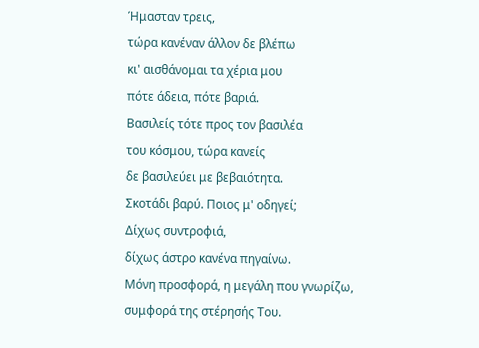Ήμασταν τρεις,
τώρα κανέναν άλλον δε βλέπω
κι' αισθάνομαι τα χέρια μου
πότε άδεια, πότε βαριά.
Βασιλείς τότε προς τον βασιλέα
του κόσμου, τώρα κανείς
δε βασιλεύει με βεβαιότητα.
Σκοτάδι βαρύ. Ποιος μ' οδηγεί;
Δίχως συντροφιά,
δίχως άστρο κανένα πηγαίνω.
Μόνη προσφορά, η μεγάλη που γνωρίζω,
συμφορά της στέρησής Του.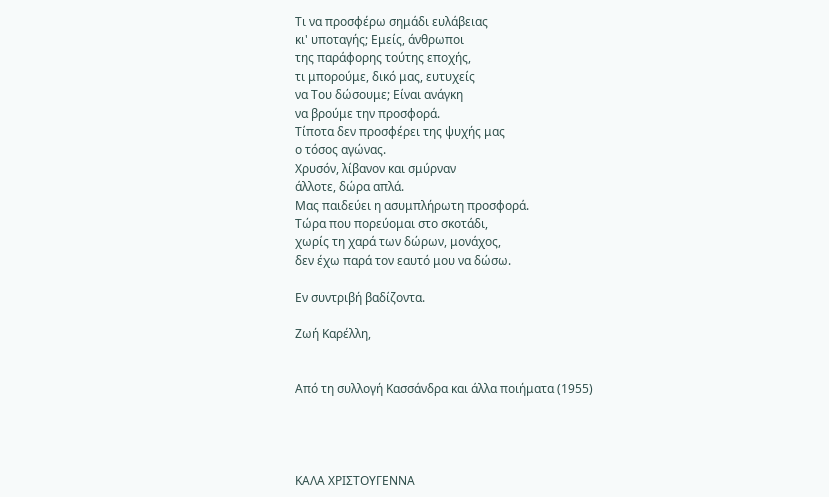Τι να προσφέρω σημάδι ευλάβειας
κι' υποταγής; Εμείς, άνθρωποι
της παράφορης τούτης εποχής,
τι μπορούμε, δικό μας, ευτυχείς
να Του δώσουμε; Είναι ανάγκη
να βρούμε την προσφορά.
Τίποτα δεν προσφέρει της ψυχής μας
ο τόσος αγώνας.
Χρυσόν, λίβανον και σμύρναν
άλλοτε, δώρα απλά.
Μας παιδεύει η ασυμπλήρωτη προσφορά.
Τώρα που πορεύομαι στο σκοτάδι,
χωρίς τη χαρά των δώρων, μονάχος,
δεν έχω παρά τον εαυτό μου να δώσω.

Εν συντριβή βαδίζοντα.

Ζωή Καρέλλη,


Από τη συλλογή Κασσάνδρα και άλλα ποιήματα (1955)




ΚΑΛΑ ΧΡΙΣΤΟΥΓΕΝΝΑ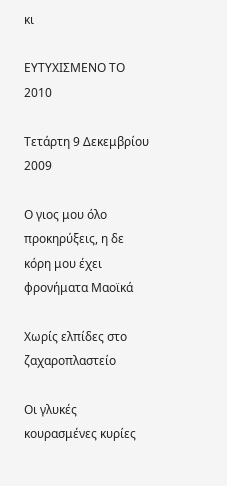κι

ΕΥΤΥΧΙΣΜΕΝΟ ΤΟ 2010

Τετάρτη 9 Δεκεμβρίου 2009

Ο γιος μου όλο προκηρύξεις, η δε κόρη μου έχει φρονήματα Μαοϊκά

Χωρίς ελπίδες στο ζαχαροπλαστείο

Οι γλυκές κουρασμένες κυρίες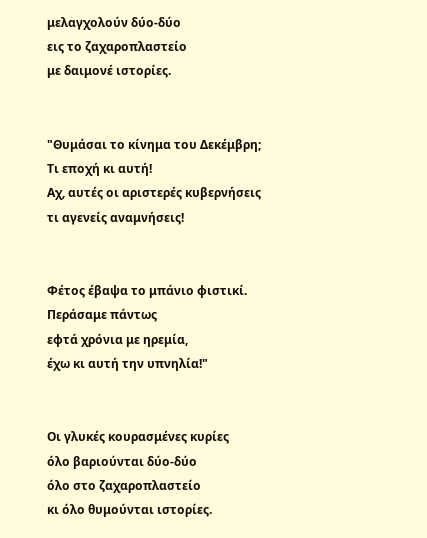μελαγχολούν δύο-δύο
εις το ζαχαροπλαστείο
με δαιμονέ ιστορίες.


"Θυμάσαι το κίνημα του Δεκέμβρη;
Τι εποχή κι αυτή!
Αχ, αυτές οι αριστερές κυβερνήσεις
τι αγενείς αναμνήσεις!


Φέτος έβαψα το μπάνιο φιστικί.
Περάσαμε πάντως
εφτά χρόνια με ηρεμία,
έχω κι αυτή την υπνηλία!"


Οι γλυκές κουρασμένες κυρίες
όλο βαριούνται δύο-δύο
όλο στο ζαχαροπλαστείο
κι όλο θυμούνται ιστορίες.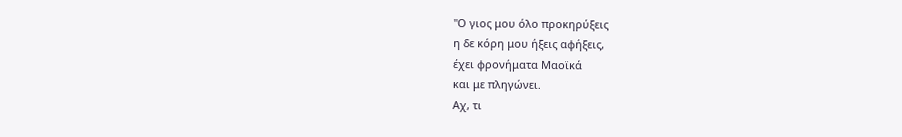"Ο γιος μου όλο προκηρύξεις
η δε κόρη μου ήξεις αφήξεις,
έχει φρονήματα Μαοϊκά
και με πληγώνει.
Αχ, τι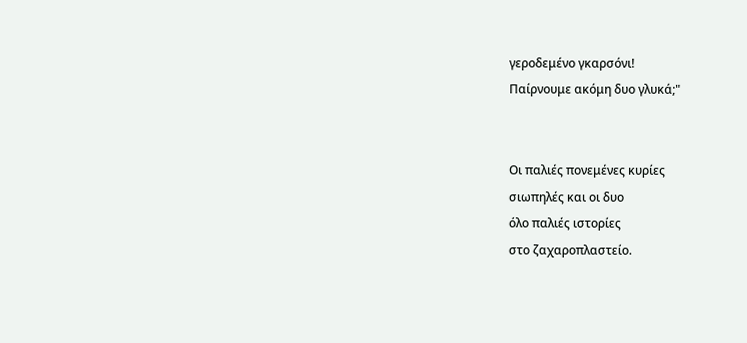γεροδεμένο γκαρσόνι!
Παίρνουμε ακόμη δυο γλυκά;"


Οι παλιές πονεμένες κυρίες
σιωπηλές και οι δυο
όλο παλιές ιστορίες
στο ζαχαροπλαστείο.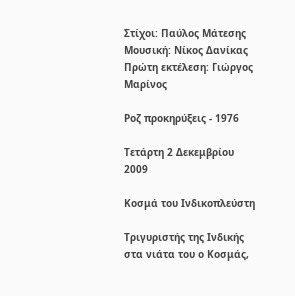Στίχοι: Παύλος Μάτεσης
Μουσική: Νίκος Δανίκας
Πρώτη εκτέλεση: Γιώργος Μαρίνος

Ροζ προκηρύξεις - 1976

Τετάρτη 2 Δεκεμβρίου 2009

Κοσμά του Ινδικοπλεύστη

Τριγυριστής της Ινδικής στα νιάτα του ο Κοσμάς,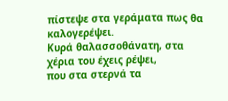πίστεψε στα γεράματα πως θα καλογερέψει.
Κυρά θαλασσοθάνατη, στα χέρια του έχεις ρέψει,
που στα στερνά τα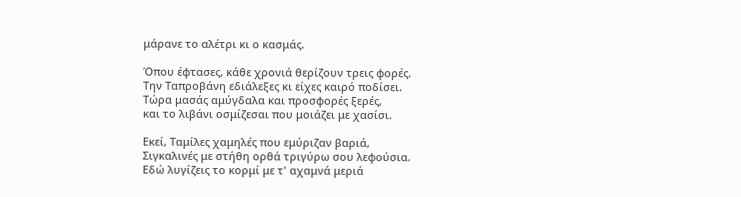μάρανε το αλέτρι κι ο κασμάς.

Όπου έφτασες, κάθε χρονιά θερίζουν τρεις φορές.
Την Ταπροβάνη εδιάλεξες κι είχες καιρό ποδίσει.
Τώρα μασάς αμύγδαλα και προσφορές ξερές,
και το λιβάνι οσμίζεσαι που μοιάζει με χασίσι.

Εκεί, Ταμίλες χαμηλές που εμύριζαν βαριά,
Σιγκαλινές με στήθη ορθά τριγύρω σου λεφούσια.
Εδώ λυγίζεις το κορμί με τ' αχαμνά μεριά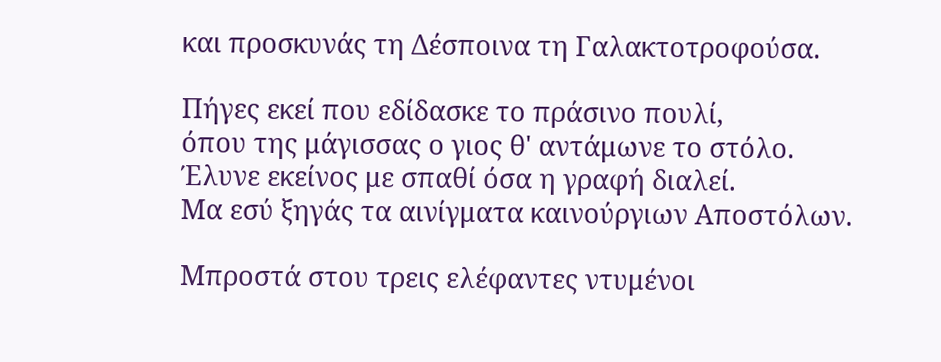και προσκυνάς τη Δέσποινα τη Γαλακτοτροφούσα.

Πήγες εκεί που εδίδασκε το πράσινο πουλί,
όπου της μάγισσας ο γιος θ' αντάμωνε το στόλο.
Έλυνε εκείνος με σπαθί όσα η γραφή διαλεί.
Μα εσύ ξηγάς τα αινίγματα καινούργιων Αποστόλων.

Μπροστά στου τρεις ελέφαντες ντυμένοι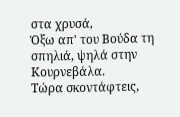στα χρυσά,
Όξω απ' του Βούδα τη σπηλιά, ψηλά στην Κουρνεβάλα.
Τώρα σκοντάφτεις,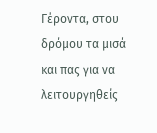Γέροντα, στου δρόμου τα μισά
και πας για να λειτουργηθείς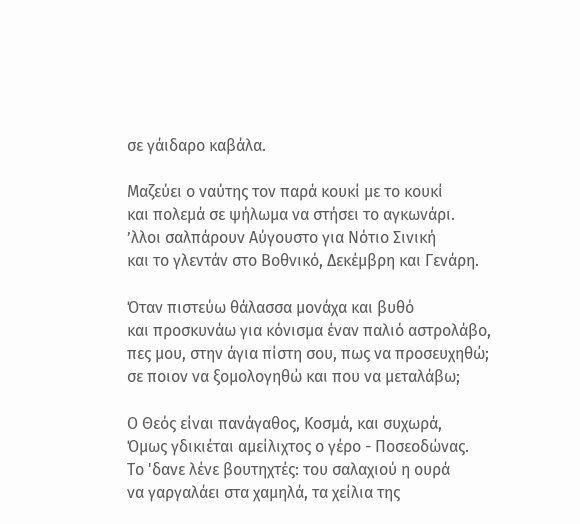σε γάιδαρο καβάλα.

Μαζεύει ο ναύτης τον παρά κουκί με το κουκί
και πολεμά σε ψήλωμα να στήσει το αγκωνάρι.
ʼλλοι σαλπάρουν Αύγουστο για Νότιο Σινική
και το γλεντάν στο Βοθνικό, Δεκέμβρη και Γενάρη.

Όταν πιστεύω θάλασσα μονάχα και βυθό
και προσκυνάω για κόνισμα έναν παλιό αστρολάβο,
πες μου, στην άγια πίστη σου, πως να προσευχηθώ;
σε ποιον να ξομολογηθώ και που να μεταλάβω;

Ο Θεός είναι πανάγαθος, Κοσμά, και συχωρά,
Όμως γδικιέται αμείλιχτος ο γέρο - Ποσεοδώνας.
Το 'δανε λένε βουτηχτές: του σαλαχιού η ουρά
να γαργαλάει στα χαμηλά, τα χείλια της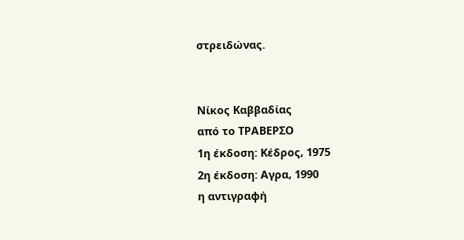στρειδώνας.


Νίκος Καββαδίας
από το ΤΡΑΒΕΡΣΟ
1η έκδοση: Κέδρος, 1975
2η έκδοση: Αγρα, 1990
η αντιγραφή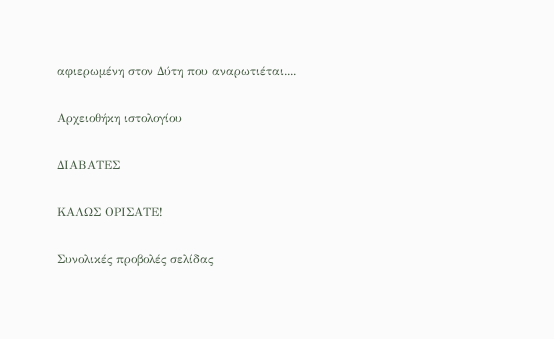αφιερωμένη στον Δύτη που αναρωτιέται....

Αρχειοθήκη ιστολογίου

ΔΙΑΒΑΤΕΣ

ΚΑΛΩΣ ΟΡΙΣΑΤΕ!

Συνολικές προβολές σελίδας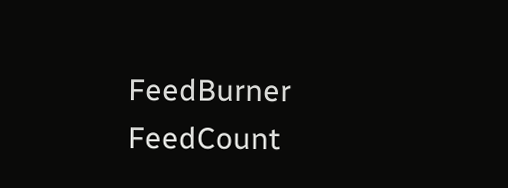FeedBurner FeedCount